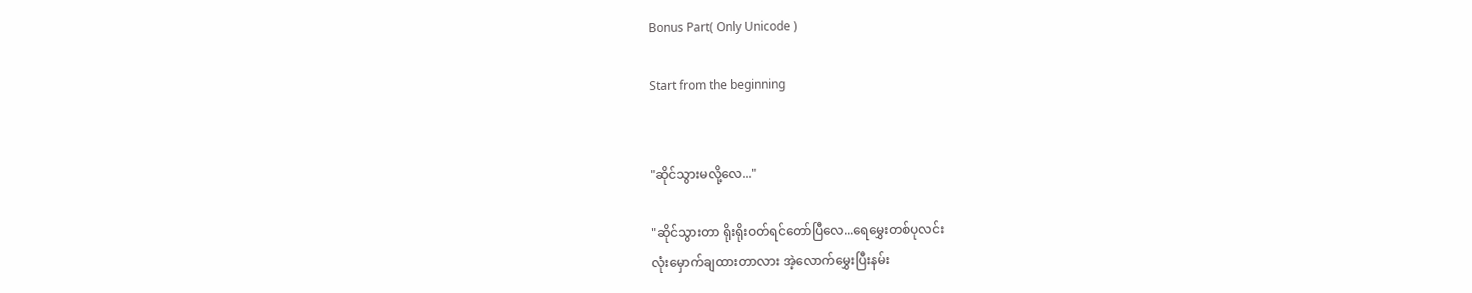Bonus Part( Only Unicode )

Start from the beginning


"ဆိုင်သွားမလို့လေ..."

"ဆိုင်သွားတာ ရိုးရိုးဝတ်ရင်တော်ပြီလေ...ရေမွှေးတစ်ပုလင်း
လုံးမှောက်ချထားတာလား အဲ့လောက်မွှေးပြီးနမ်း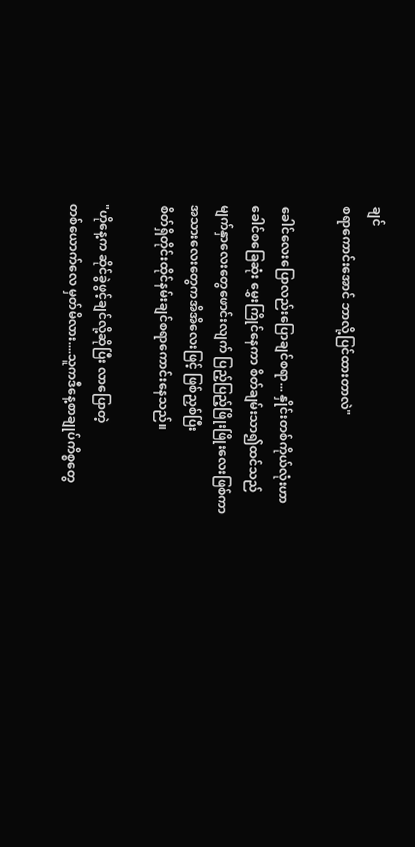ချင်
စရာကောင်းအောင် ဘာလို့ပြင်ထားတာလဲ"

ခေါင်လေးပြောလည်းပြောချင်စရာ... နှိုင်းတစ်ကိုယ်လုံးဟာ
ခေါင်စခြေဆုံး မွှေးကြိုင်နေကာ စိတ်ချမ်းသာ၍ထင်သည်
မျက်နှာလေးတွေဖောင်းလျက် ပြည့်ပြည့်ဖြိုးဖြိုးလေးဖြစ်ကာ
အသားလေးတွေကအိအိလေးဖြင့် ဖြစ်ညှစ်ပြီး
စိတ်ရှိတိုင်းထိုင်နမ်းချင်စရာကောင်းနေသည်။

"ဟိုနေ့က ဆိုင်ခွဲဖွင့်ချင်လို့ဆိုပြီး လာပြောတဲ့
တစ်ယောက်လေ မှတ်မိလား....သူကဒီနေ့စာချုပ်ကိစ္စတွေ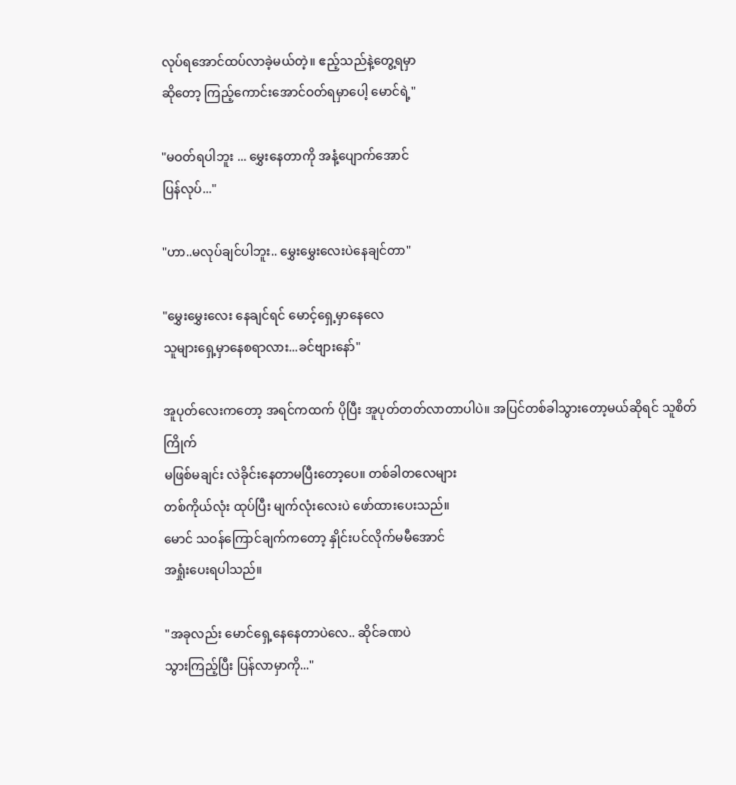လုပ်ရအောင်ထပ်လာခဲ့မယ်တဲ့။ ဧည့်သည်နဲ့တွေ့ရမှာ
ဆိုတော့ ကြည့်ကောင်းအောင်ဝတ်ရမှာပေါ့ မောင်ရဲ့"

"မဝတ်ရပါဘူး ... မွှေးနေတာကို အနံ့ပျောက်အောင်
ပြန်လုပ်..."

"ဟာ..မလုပ်ချင်ပါဘူး.. မွှေးမွှေးလေးပဲနေချင်တာ"

"မွှေးမွှေးလေး နေချင်ရင် မောင့်ရှေ့မှာနေလေ
သူများရှေ့မှာနေစရာလား...ခင်ဗျားနော်"

အူပုတ်လေးကတော့ အရင်ကထက် ပိုပြီး အူပုတ်တတ်လာတာပါပဲ။ အပြင်တစ်ခါသွားတော့မယ်ဆိုရင် သူစိတ်ကြိုက်
မဖြစ်မချင်း လဲခိုင်းနေတာမပြီးတော့ပေ။ တစ်ခါတလေများ
တစ်ကိုယ်လုံး ထုပ်ပြီး မျက်လုံးလေးပဲ ဖော်ထားပေးသည်။
မောင် သဝန်ကြောင်ချက်ကတော့ နှိုင်းပင်လိုက်မမီအောင်
အရှုံးပေးရပါသည်။

"အခုလည်း မောင်ရှေ့နေနေတာပဲလေ.. ဆိုင်ခဏပဲ
သွားကြည့်ပြီး ပြန်လာမှာကို..."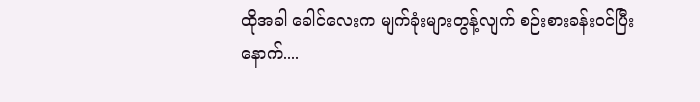ထိုအခါ ခေါင်လေးက မျက်ခုံးများတွန့်လျက် စဉ်းစားခန်းဝင်ပြီး
နောက်....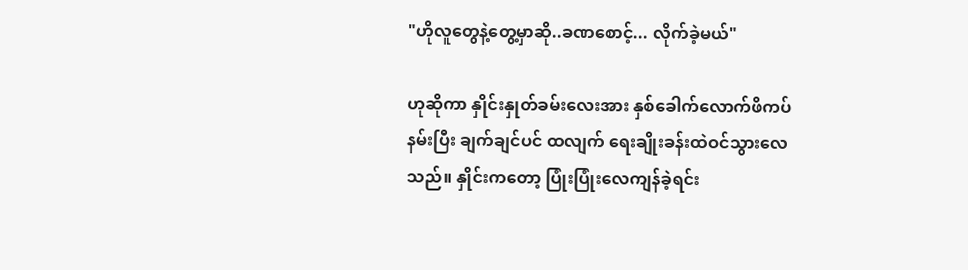"ဟိုလူတွေနဲ့တွေ့မှာဆို..ခဏစောင့်... လိုက်ခဲ့မယ်"

ဟုဆိုကာ နှိုင်းနှုတ်ခမ်းလေးအား နှစ်ခေါက်လောက်ဖိကပ်
နမ်းပြီး ချက်ချင်ပင် ထလျက် ရေးချိုးခန်းထဲဝင်သွားလေ
သည်။ နှိုင်းကတော့ ပြုံးပြုံးလေကျန်ခဲ့ရင်း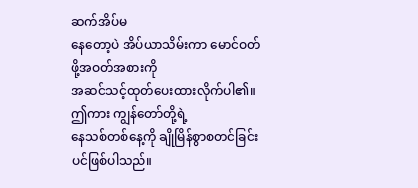ဆက်အိပ်မ
နေတော့ပဲ အိပ်ယာသိမ်းကာ မောင်ဝတ်ဖို့အဝတ်အစားကို
အဆင်သင့်ထုတ်ပေးထားလိုက်ပါ၏။ဤကား ကျွန်တော်တို့ရဲ့
နေသစ်တစ်နေ့ကို ချိုမြိန်စွာစတင်ခြင်းပင်ဖြစ်ပါသည်။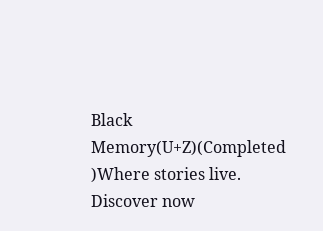Black Memory(U+Z)(Completed )Where stories live. Discover now